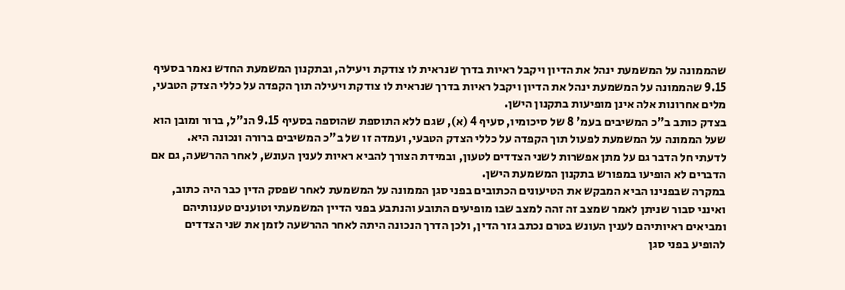שהממונה על המשמעת ינהל את הדיון ויקבל ראיות בדרך שנראית לו צודקת ויעילה, ובתקנון המשמעת החדש נאמר בסעיף 9.15 שהממונה על המשמעת ינהל את הדיון ויקבל ראיות בדרך שנראית לו צודקת ויעילה תוך הקפדה על כללי הצדק הטבעי, מלים אחרונות אלה אינן מופיעות בתקנון הישן.
בצדק כותב ב"כ המשיבים בעמ' 8 של סיכומיו, סעיף 4 (א), שגם ללא התוספת שהוספה בסעיף 9.15 הנ"ל, ברור ומובן הוא שעל הממונה על המשמעת לפעול תוך הקפדה על כללי הצדק הטבעי, ועמדה זו של ב"כ המשיבים ברורה ונכונה היא.
לדעתי חל הדבר גם על מתן אפשרות לשני הצדדים לטעון, ובמידת הצורך להביא ראיות לענין העונש, לאחר ההרשעה, גם אם הדברים לא הופיעו במפורש בתקנון המשמעת הישן.
במקרה שבפנינו הביא המבקש את הטיעונים הכתובים בפני סגן הממונה על המשמעת לאחר שפסק הדין כבר היה כתוב, ואינני סבור שניתן לאמר שמצב זה זהה למצב שבו מופיעים התובע והנתבע בפני הדיין המשמעתי וטוענים טענותיהם ומביאים ראיותיהם לענין העונש בטרם נכתב גזר הדין, ולכן הדרך הנכונה היתה לאחר ההרשעה לזמן את שני הצדדים להופיע בפני סגן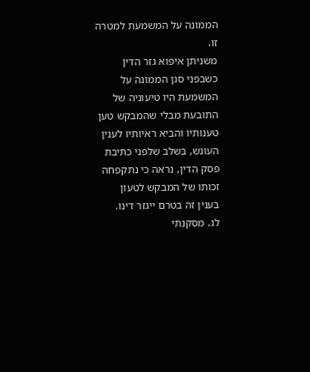הממונה על המשמעת למטרה זו.
משניתן איפוא גזר הדין כשבפני סגן הממונה על המשמעת היו טיעוניה של התובעת מבלי שהמבקש טען טענותיו והביא ראיותיו לענין העונש, בשלב שלפני כתיבת פסק הדין, נראה כי נתקפחה זכותו של המבקש לטעון בענין זה בטרם ייגזר דינו.
לג. מסקנתי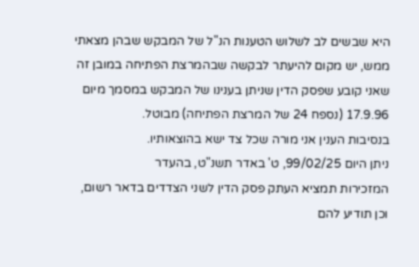היא שבשים לב לשלוש הטענות הנ"ל של המבקש שבהן מצאתי ממש, יש מקום להיעתר לבקשה שבהמרצת הפתיחה במובן זה שאני קובע שפסק הדין שניתן בענינו של המבקש במסמך מיום 17.9.96 (נספח 24 של המרצת הפתיחה) מבוטל.
בנסיבות הענין אני מורה שכל צד ישא בהוצאותיו.
ניתן היום 99/02/25, ט' באדר תשנ"ט, בהעדר
המזכירות תמציא העתק פסק הדין לשני הצדדים בדאר רשום, וכן תודיע להם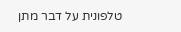טלפונית על דבר מתן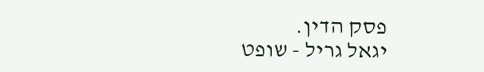פסק הדין.
יגאל גריל - שופט